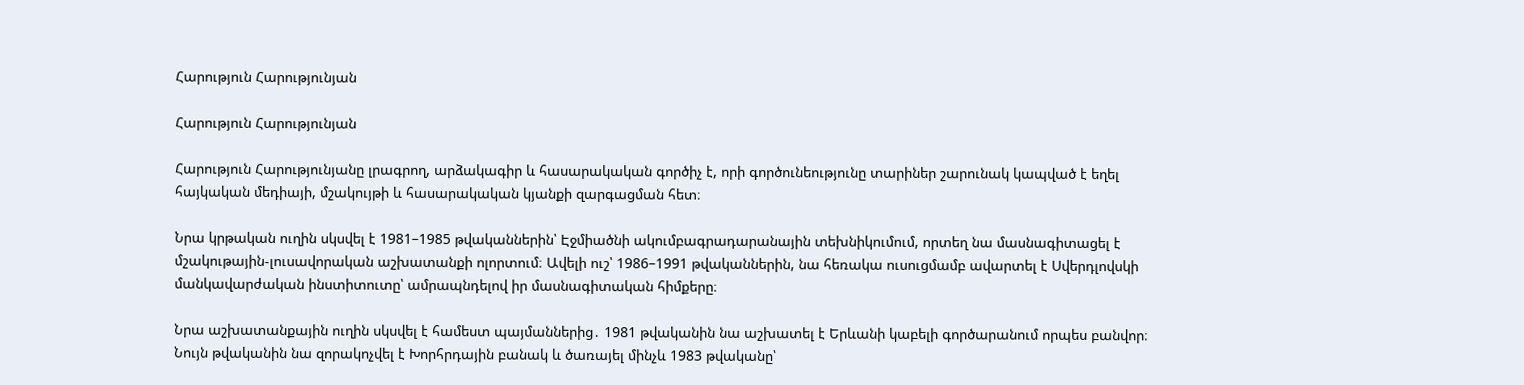Հարություն Հարությունյան

Հարություն Հարությունյան

Հարություն Հարությունյանը լրագրող, արձակագիր և հասարակական գործիչ է, որի գործունեությունը տարիներ շարունակ կապված է եղել հայկական մեդիայի, մշակույթի և հասարակական կյանքի զարգացման հետ։

Նրա կրթական ուղին սկսվել է 1981–1985 թվականներին՝ Էջմիածնի ակումբագրադարանային տեխնիկումում, որտեղ նա մասնագիտացել է մշակութային-լուսավորական աշխատանքի ոլորտում։ Ավելի ուշ՝ 1986–1991 թվականներին, նա հեռակա ուսուցմամբ ավարտել է Սվերդլովսկի մանկավարժական ինստիտուտը՝ ամրապնդելով իր մասնագիտական հիմքերը։

Նրա աշխատանքային ուղին սկսվել է համեստ պայմաններից․ 1981 թվականին նա աշխատել է Երևանի կաբելի գործարանում որպես բանվոր։ Նույն թվականին նա զորակոչվել է Խորհրդային բանակ և ծառայել մինչև 1983 թվականը՝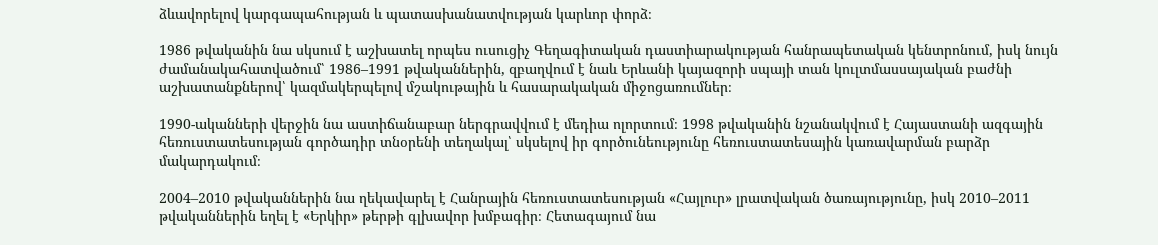ձևավորելով կարգապահության և պատասխանատվության կարևոր փորձ։

1986 թվականին նա սկսում է աշխատել որպես ուսուցիչ Գեղագիտական դաստիարակության հանրապետական կենտրոնում, իսկ նույն ժամանակահատվածում՝ 1986–1991 թվականներին, զբաղվում է նաև Երևանի կայազորի սպայի տան կուլտմասսայական բաժնի աշխատանքներով՝ կազմակերպելով մշակութային և հասարակական միջոցառումներ։

1990-ականների վերջին նա աստիճանաբար ներգրավվում է մեդիա ոլորտում։ 1998 թվականին նշանակվում է Հայաստանի ազգային հեռուստատեսության գործադիր տնօրենի տեղակալ՝ սկսելով իր գործունեությունը հեռուստատեսային կառավարման բարձր մակարդակում։

2004–2010 թվականներին նա ղեկավարել է Հանրային հեռուստատեսության «Հայլուր» լրատվական ծառայությունը, իսկ 2010–2011 թվականներին եղել է «Երկիր» թերթի գլխավոր խմբագիր։ Հետագայում նա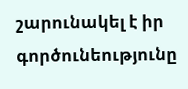շարունակել է իր գործունեությունը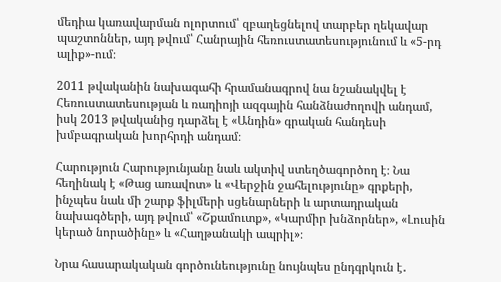մեդիա կառավարման ոլորտում՝ զբաղեցնելով տարբեր ղեկավար պաշտոններ, այդ թվում՝ Հանրային հեռուստատեսությունում և «5-րդ ալիք»-ում։

2011 թվականին նախագահի հրամանագրով նա նշանակվել է Հեռուստատեսության և ռադիոյի ազգային հանձնաժողովի անդամ, իսկ 2013 թվականից դարձել է «Անդին» գրական հանդեսի խմբագրական խորհրդի անդամ։

Հարություն Հարությունյանը նաև ակտիվ ստեղծագործող է։ Նա հեղինակ է «Թաց առավոտ» և «Վերջին ջահելությունը» գրքերի, ինչպես նաև մի շարք ֆիլմերի սցենարների և արտադրական նախագծերի, այդ թվում՝ «Շքամուտք», «Կարմիր խնձորներ», «Լուսին կերած նորածինը» և «Հաղթանակի ապրիլ»։

Նրա հասարակական գործունեությունը նույնպես ընդգրկուն է․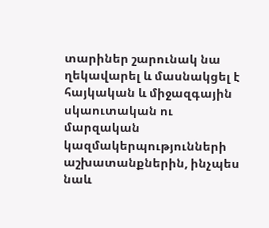տարիներ շարունակ նա ղեկավարել և մասնակցել է հայկական և միջազգային սկաուտական ու մարզական կազմակերպությունների աշխատանքներին, ինչպես նաև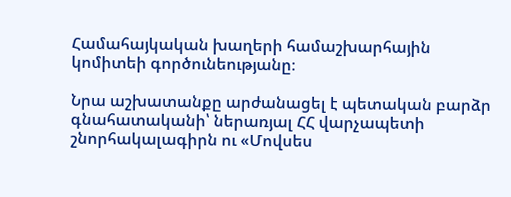Համահայկական խաղերի համաշխարհային կոմիտեի գործունեությանը։

Նրա աշխատանքը արժանացել է պետական բարձր գնահատականի՝ ներառյալ ՀՀ վարչապետի շնորհակալագիրն ու «Մովսես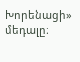Խորենացի» մեդալը։